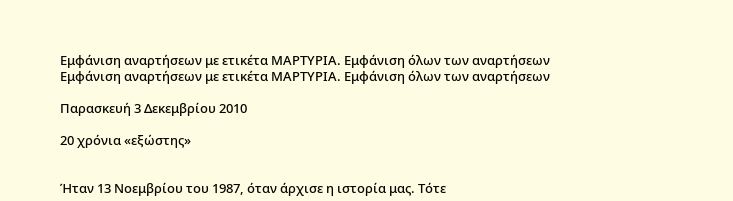Εμφάνιση αναρτήσεων με ετικέτα ΜΑΡΤΥΡΙΑ. Εμφάνιση όλων των αναρτήσεων
Εμφάνιση αναρτήσεων με ετικέτα ΜΑΡΤΥΡΙΑ. Εμφάνιση όλων των αναρτήσεων

Παρασκευή 3 Δεκεμβρίου 2010

20 χρόνια «εξώστης»


Ήταν 13 Νοεμβρίου του 1987, όταν άρχισε η ιστορία μας. Τότε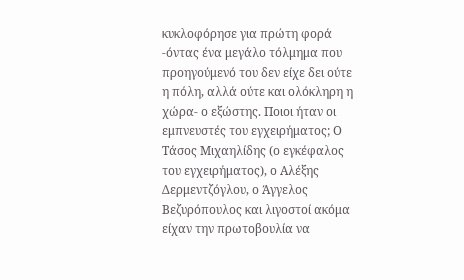κυκλοφόρησε για πρώτη φορά -όντας ένα μεγάλο τόλμημα που προηγούμενό του δεν είχε δει ούτε η πόλη, αλλά ούτε και ολόκληρη η χώρα- ο εξώστης. Ποιοι ήταν οι εμπνευστές του εγχειρήματος; Ο Τάσος Μιχαηλίδης (ο εγκέφαλος του εγχειρήματος), ο Αλέξης Δερμεντζόγλου, ο Άγγελος Βεζυρόπουλος και λιγοστοί ακόμα είχαν την πρωτοβουλία να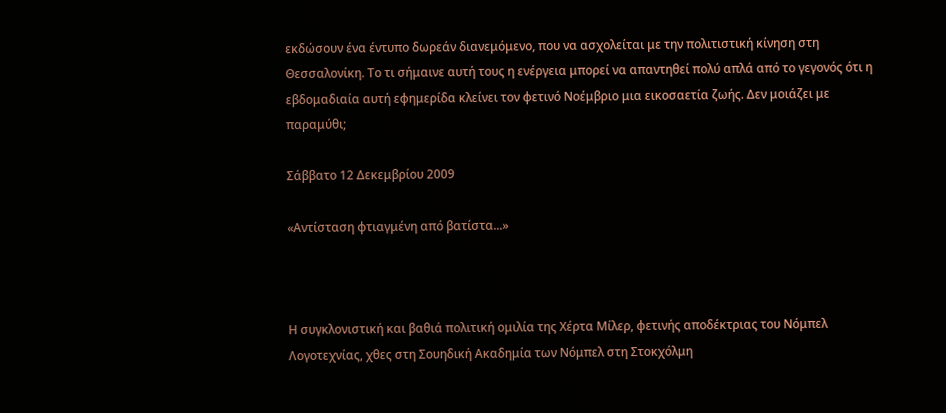εκδώσουν ένα έντυπο δωρεάν διανεμόμενο, που να ασχολείται με την πολιτιστική κίνηση στη Θεσσαλονίκη. Το τι σήμαινε αυτή τους η ενέργεια μπορεί να απαντηθεί πολύ απλά από το γεγονός ότι η εβδομαδιαία αυτή εφημερίδα κλείνει τον φετινό Νοέμβριο μια εικοσαετία ζωής. Δεν μοιάζει με παραμύθι;

Σάββατο 12 Δεκεμβρίου 2009

«Αντίσταση φτιαγμένη από βατίστα...»



Η συγκλονιστική και βαθιά πολιτική ομιλία της Χέρτα Μίλερ, φετινής αποδέκτριας του Νόμπελ Λογοτεχνίας, χθες στη Σουηδική Ακαδημία των Νόμπελ στη Στοκχόλμη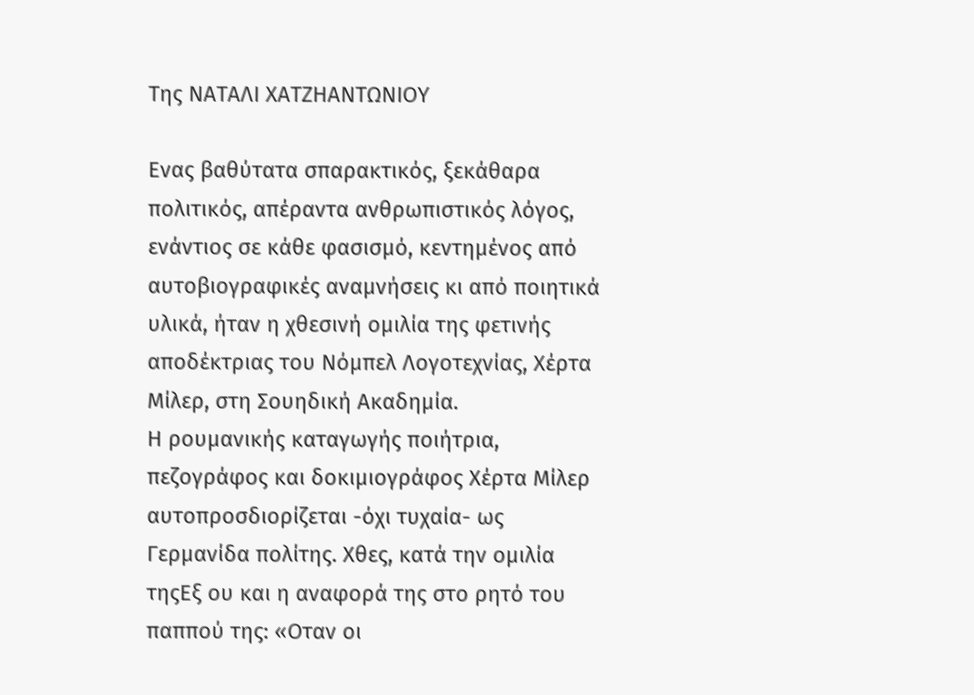Της ΝΑΤΑΛΙ ΧΑΤΖΗΑΝΤΩΝΙΟΥ

Ενας βαθύτατα σπαρακτικός, ξεκάθαρα πολιτικός, απέραντα ανθρωπιστικός λόγος, ενάντιος σε κάθε φασισμό, κεντημένος από αυτοβιογραφικές αναμνήσεις κι από ποιητικά υλικά, ήταν η χθεσινή ομιλία της φετινής αποδέκτριας του Νόμπελ Λογοτεχνίας, Χέρτα Μίλερ, στη Σουηδική Ακαδημία.
Η ρουμανικής καταγωγής ποιήτρια, πεζογράφος και δοκιμιογράφος Χέρτα Μίλερ αυτοπροσδιορίζεται -όχι τυχαία- ως Γερμανίδα πολίτης. Χθες, κατά την ομιλία τηςΕξ ου και η αναφορά της στο ρητό του παππού της: «Οταν οι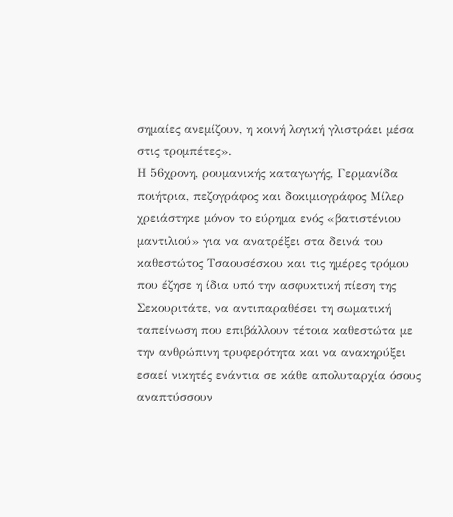σημαίες ανεμίζουν, η κοινή λογική γλιστράει μέσα στις τρομπέτες».
Η 56χρονη, ρουμανικής καταγωγής, Γερμανίδα ποιήτρια, πεζογράφος και δοκιμιογράφος Μίλερ χρειάστηκε μόνον το εύρημα ενός «βατιστένιου μαντιλιού» για να ανατρέξει στα δεινά του καθεστώτος Τσαουσέσκου και τις ημέρες τρόμου που έζησε η ίδια υπό την ασφυκτική πίεση της Σεκουριτάτε, να αντιπαραθέσει τη σωματική ταπείνωση που επιβάλλουν τέτοια καθεστώτα με την ανθρώπινη τρυφερότητα και να ανακηρύξει εσαεί νικητές ενάντια σε κάθε απολυταρχία όσους αναπτύσσουν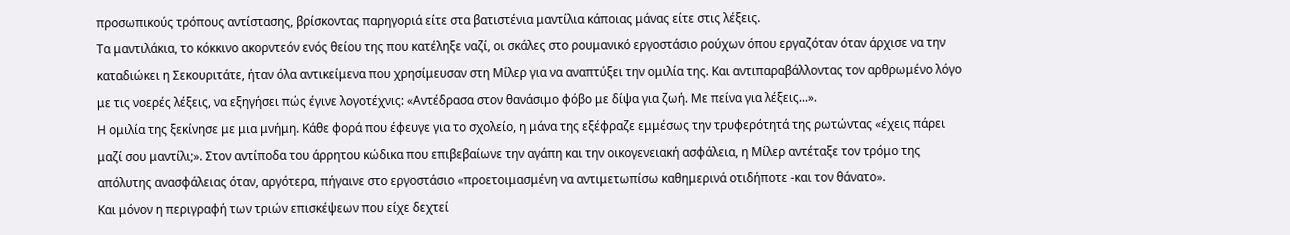προσωπικούς τρόπους αντίστασης, βρίσκοντας παρηγοριά είτε στα βατιστένια μαντίλια κάποιας μάνας είτε στις λέξεις.
Τα μαντιλάκια, το κόκκινο ακορντεόν ενός θείου της που κατέληξε ναζί, οι σκάλες στο ρουμανικό εργοστάσιο ρούχων όπου εργαζόταν όταν άρχισε να την καταδιώκει η Σεκουριτάτε, ήταν όλα αντικείμενα που χρησίμευσαν στη Μίλερ για να αναπτύξει την ομιλία της. Και αντιπαραβάλλοντας τον αρθρωμένο λόγο με τις νοερές λέξεις, να εξηγήσει πώς έγινε λογοτέχνις: «Αντέδρασα στον θανάσιμο φόβο με δίψα για ζωή. Με πείνα για λέξεις...».
Η ομιλία της ξεκίνησε με μια μνήμη. Κάθε φορά που έφευγε για το σχολείο, η μάνα της εξέφραζε εμμέσως την τρυφερότητά της ρωτώντας «έχεις πάρει μαζί σου μαντίλι;». Στον αντίποδα του άρρητου κώδικα που επιβεβαίωνε την αγάπη και την οικογενειακή ασφάλεια, η Μίλερ αντέταξε τον τρόμο της απόλυτης ανασφάλειας όταν, αργότερα, πήγαινε στο εργοστάσιο «προετοιμασμένη να αντιμετωπίσω καθημερινά οτιδήποτε -και τον θάνατο».
Και μόνον η περιγραφή των τριών επισκέψεων που είχε δεχτεί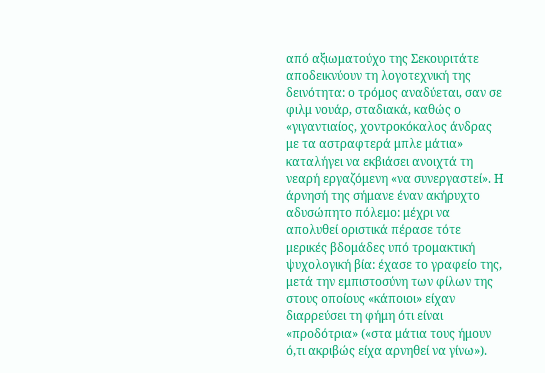από αξιωματούχο της Σεκουριτάτε αποδεικνύουν τη λογοτεχνική της δεινότητα: ο τρόμος αναδύεται, σαν σε φιλμ νουάρ, σταδιακά, καθώς ο «γιγαντιαίος, χοντροκόκαλος άνδρας με τα αστραφτερά μπλε μάτια» καταλήγει να εκβιάσει ανοιχτά τη νεαρή εργαζόμενη «να συνεργαστεί». Η άρνησή της σήμανε έναν ακήρυχτο αδυσώπητο πόλεμο: μέχρι να απολυθεί οριστικά πέρασε τότε μερικές βδομάδες υπό τρομακτική ψυχολογική βία: έχασε το γραφείο της, μετά την εμπιστοσύνη των φίλων της στους οποίους «κάποιοι» είχαν διαρρεύσει τη φήμη ότι είναι «προδότρια» («στα μάτια τους ήμουν ό,τι ακριβώς είχα αρνηθεί να γίνω»).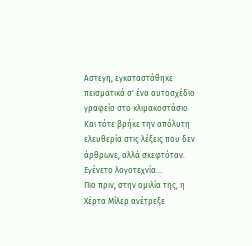Αστεγη, εγκαταστάθηκε πεισματικά σ' ένα αυτοσχέδιο γραφείο στο κλιμακοστάσιο. Και τότε βρήκε την απόλυτη ελευθερία στις λέξεις που δεν άρθρωνε, αλλά σκεφτόταν. Εγένετο λογοτεχνία...
Πιο πριν, στην ομιλία της, η Χέρτα Μίλερ ανέτρεξε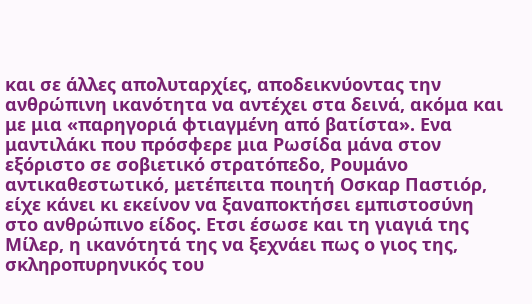και σε άλλες απολυταρχίες, αποδεικνύοντας την ανθρώπινη ικανότητα να αντέχει στα δεινά, ακόμα και με μια «παρηγοριά φτιαγμένη από βατίστα». Ενα μαντιλάκι που πρόσφερε μια Ρωσίδα μάνα στον εξόριστο σε σοβιετικό στρατόπεδο, Ρουμάνο αντικαθεστωτικό, μετέπειτα ποιητή Οσκαρ Παστιόρ, είχε κάνει κι εκείνον να ξαναποκτήσει εμπιστοσύνη στο ανθρώπινο είδος. Ετσι έσωσε και τη γιαγιά της Μίλερ, η ικανότητά της να ξεχνάει πως ο γιος της, σκληροπυρηνικός του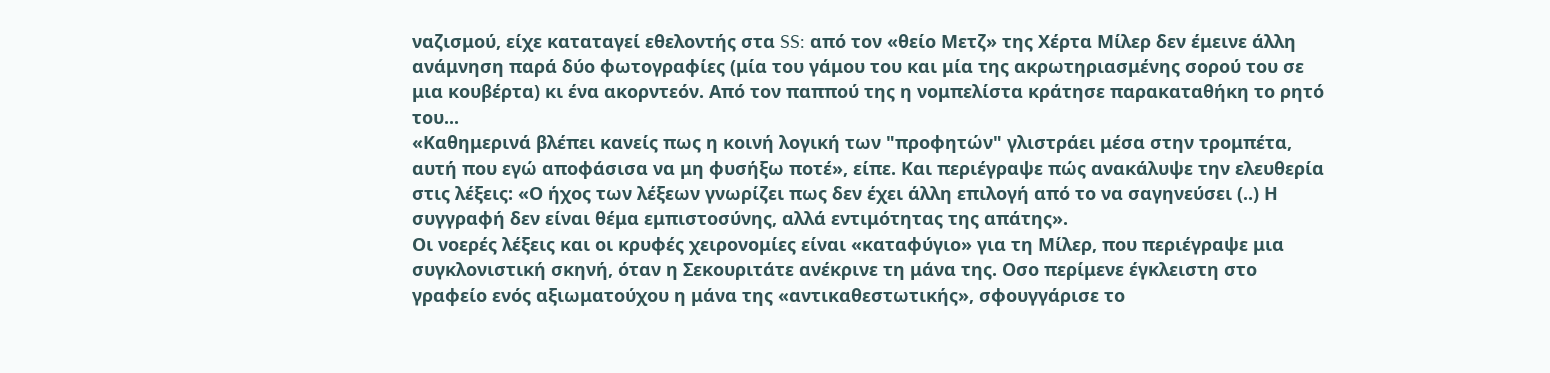ναζισμού, είχε καταταγεί εθελοντής στα SS: από τον «θείο Μετζ» της Χέρτα Μίλερ δεν έμεινε άλλη ανάμνηση παρά δύο φωτογραφίες (μία του γάμου του και μία της ακρωτηριασμένης σορού του σε μια κουβέρτα) κι ένα ακορντεόν. Από τον παππού της η νομπελίστα κράτησε παρακαταθήκη το ρητό του...
«Καθημερινά βλέπει κανείς πως η κοινή λογική των "προφητών" γλιστράει μέσα στην τρομπέτα, αυτή που εγώ αποφάσισα να μη φυσήξω ποτέ», είπε. Και περιέγραψε πώς ανακάλυψε την ελευθερία στις λέξεις: «Ο ήχος των λέξεων γνωρίζει πως δεν έχει άλλη επιλογή από το να σαγηνεύσει (..) Η συγγραφή δεν είναι θέμα εμπιστοσύνης, αλλά εντιμότητας της απάτης».
Οι νοερές λέξεις και οι κρυφές χειρονομίες είναι «καταφύγιο» για τη Μίλερ, που περιέγραψε μια συγκλονιστική σκηνή, όταν η Σεκουριτάτε ανέκρινε τη μάνα της. Οσο περίμενε έγκλειστη στο γραφείο ενός αξιωματούχου η μάνα της «αντικαθεστωτικής», σφουγγάρισε το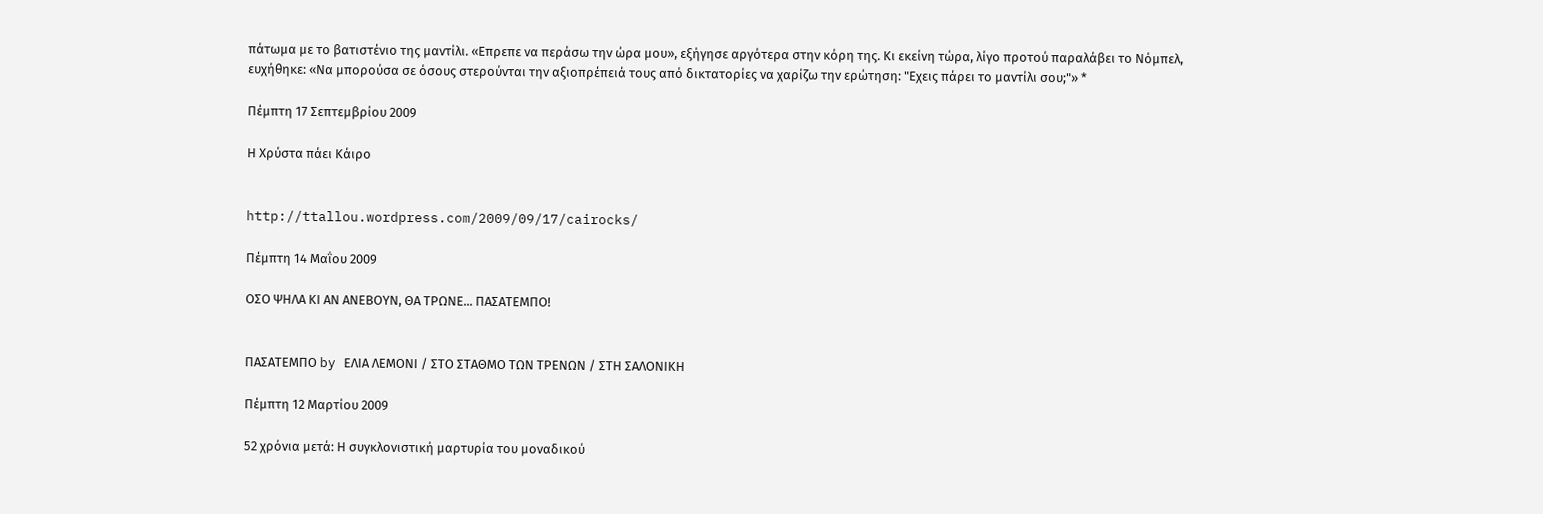πάτωμα με το βατιστένιο της μαντίλι. «Επρεπε να περάσω την ώρα μου», εξήγησε αργότερα στην κόρη της. Κι εκείνη τώρα, λίγο προτού παραλάβει το Νόμπελ, ευχήθηκε: «Να μπορούσα σε όσους στερούνται την αξιοπρέπειά τους από δικτατορίες να χαρίζω την ερώτηση: "Εχεις πάρει το μαντίλι σου;"» *

Πέμπτη 17 Σεπτεμβρίου 2009

Η Χρύστα πάει Κάιρο


http://ttallou.wordpress.com/2009/09/17/cairocks/

Πέμπτη 14 Μαΐου 2009

ΟΣΟ ΨΗΛΑ ΚΙ ΑΝ ΑΝΕΒΟΥΝ, ΘΑ ΤΡΩΝΕ... ΠΑΣΑΤΕΜΠΟ!


ΠΑΣΑΤΕΜΠΟ by ΕΛΙΑ ΛΕΜΟΝΙ / ΣΤΟ ΣΤΑΘΜΟ ΤΩΝ ΤΡΕΝΩΝ / ΣΤΗ ΣΑΛΟΝΙΚΗ

Πέμπτη 12 Μαρτίου 2009

52 χρόνια μετά: Η συγκλονιστική μαρτυρία του μοναδικού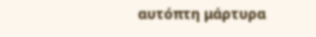αυτόπτη μάρτυρα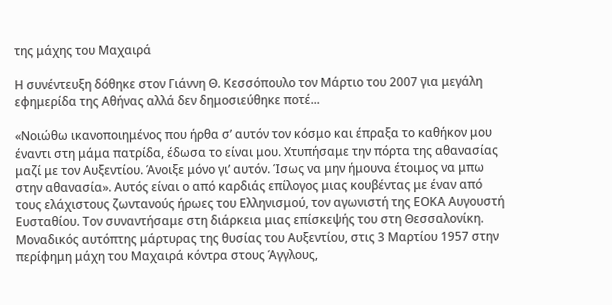της μάχης του Μαχαιρά

Η συνέντευξη δόθηκε στον Γιάννη Θ. Κεσσόπουλο τον Μάρτιο του 2007 για μεγάλη εφημερίδα της Αθήνας αλλά δεν δημοσιεύθηκε ποτέ...

«Νοιώθω ικανοποιημένος που ήρθα σ’ αυτόν τον κόσμο και έπραξα το καθήκον μου έναντι στη μάμα πατρίδα, έδωσα το είναι μου. Χτυπήσαμε την πόρτα της αθανασίας μαζί με τον Αυξεντίου. Άνοιξε μόνο γι’ αυτόν. Ίσως να μην ήμουνα έτοιμος να μπω στην αθανασία». Αυτός είναι ο από καρδιάς επίλογος μιας κουβέντας με έναν από τους ελάχιστους ζωντανούς ήρωες του Ελληνισμού, τον αγωνιστή της ΕΟΚΑ Αυγουστή Ευσταθίου. Τον συναντήσαμε στη διάρκεια μιας επίσκεψής του στη Θεσσαλονίκη.
Μοναδικός αυτόπτης μάρτυρας της θυσίας του Αυξεντίου, στις 3 Μαρτίου 1957 στην περίφημη μάχη του Μαχαιρά κόντρα στους Άγγλους,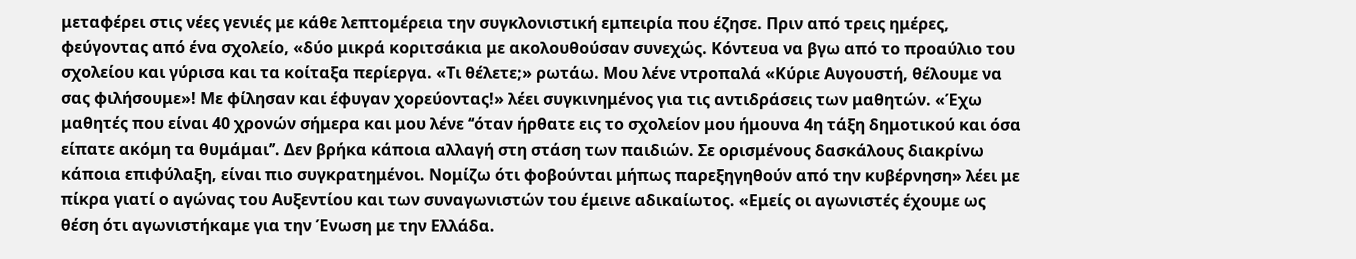μεταφέρει στις νέες γενιές με κάθε λεπτομέρεια την συγκλονιστική εμπειρία που έζησε. Πριν από τρεις ημέρες, φεύγοντας από ένα σχολείο, «δύο μικρά κοριτσάκια με ακολουθούσαν συνεχώς. Κόντευα να βγω από το προαύλιο του σχολείου και γύρισα και τα κοίταξα περίεργα. «Τι θέλετε;» ρωτάω. Μου λένε ντροπαλά «Κύριε Αυγουστή, θέλουμε να σας φιλήσουμε»! Με φίλησαν και έφυγαν χορεύοντας!» λέει συγκινημένος για τις αντιδράσεις των μαθητών. «Έχω μαθητές που είναι 40 χρονών σήμερα και μου λένε ‘‘όταν ήρθατε εις το σχολείον μου ήμουνα 4η τάξη δημοτικού και όσα είπατε ακόμη τα θυμάμαι’’. Δεν βρήκα κάποια αλλαγή στη στάση των παιδιών. Σε ορισμένους δασκάλους διακρίνω κάποια επιφύλαξη, είναι πιο συγκρατημένοι. Νομίζω ότι φοβούνται μήπως παρεξηγηθούν από την κυβέρνηση» λέει με πίκρα γιατί ο αγώνας του Αυξεντίου και των συναγωνιστών του έμεινε αδικαίωτος. «Εμείς οι αγωνιστές έχουμε ως θέση ότι αγωνιστήκαμε για την Ένωση με την Ελλάδα.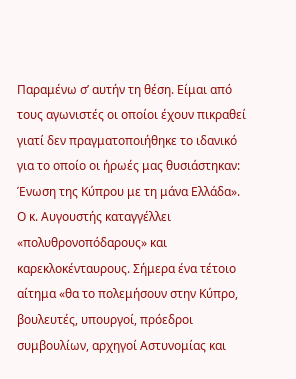Παραμένω σ’ αυτήν τη θέση. Είμαι από τους αγωνιστές οι οποίοι έχουν πικραθεί γιατί δεν πραγματοποιήθηκε το ιδανικό για το οποίο οι ήρωές μας θυσιάστηκαν: Ένωση της Κύπρου με τη μάνα Ελλάδα».
Ο κ. Αυγουστής καταγγέλλει «πολυθρονοπόδαρους» και καρεκλοκένταυρους. Σήμερα ένα τέτοιο αίτημα «θα το πολεμήσουν στην Κύπρο, βουλευτές, υπουργοί, πρόεδροι συμβουλίων, αρχηγοί Αστυνομίας και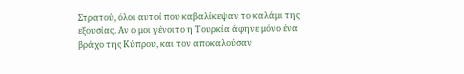Στρατού, όλοι αυτοί που καβαλίκεψαν το καλάμι της εξουσίας. Αν ο μοι γένοιτο η Τουρκία άφηνε μόνο ένα βράχο της Κύπρου, και τον αποκαλούσαν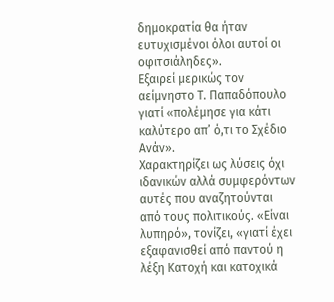δημοκρατία θα ήταν ευτυχισμένοι όλοι αυτοί οι οφιτσιάληδες».
Εξαιρεί μερικώς τον αείμνηστο Τ. Παπαδόπουλο γιατί «πολέμησε για κάτι καλύτερο απ’ ό,τι το Σχέδιο Ανάν».
Χαρακτηρίζει ως λύσεις όχι ιδανικών αλλά συμφερόντων αυτές που αναζητούνται από τους πολιτικούς. «Είναι λυπηρό», τονίζει, «γιατί έχει εξαφανισθεί από παντού η λέξη Κατοχή και κατοχικά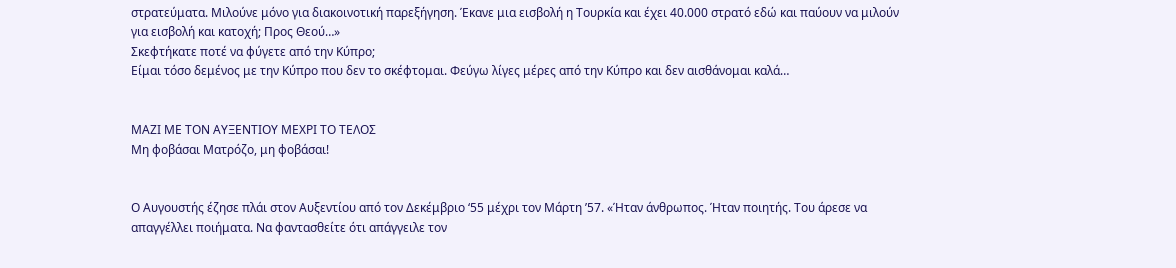στρατεύματα. Μιλούνε μόνο για διακοινοτική παρεξήγηση. Έκανε μια εισβολή η Τουρκία και έχει 40.000 στρατό εδώ και παύουν να μιλούν για εισβολή και κατοχή; Προς Θεού…»
Σκεφτήκατε ποτέ να φύγετε από την Κύπρο;
Είμαι τόσο δεμένος με την Κύπρο που δεν το σκέφτομαι. Φεύγω λίγες μέρες από την Κύπρο και δεν αισθάνομαι καλά…


ΜΑΖΙ ΜΕ ΤΟΝ ΑΥΞΕΝΤΙΟΥ ΜΕΧΡΙ ΤΟ ΤΕΛΟΣ
Μη φοβάσαι Ματρόζο, μη φοβάσαι!


Ο Αυγουστής έζησε πλάι στον Αυξεντίου από τον Δεκέμβριο ‘55 μέχρι τον Μάρτη ’57. «Ήταν άνθρωπος. Ήταν ποιητής. Του άρεσε να απαγγέλλει ποιήματα. Να φαντασθείτε ότι απάγγειλε τον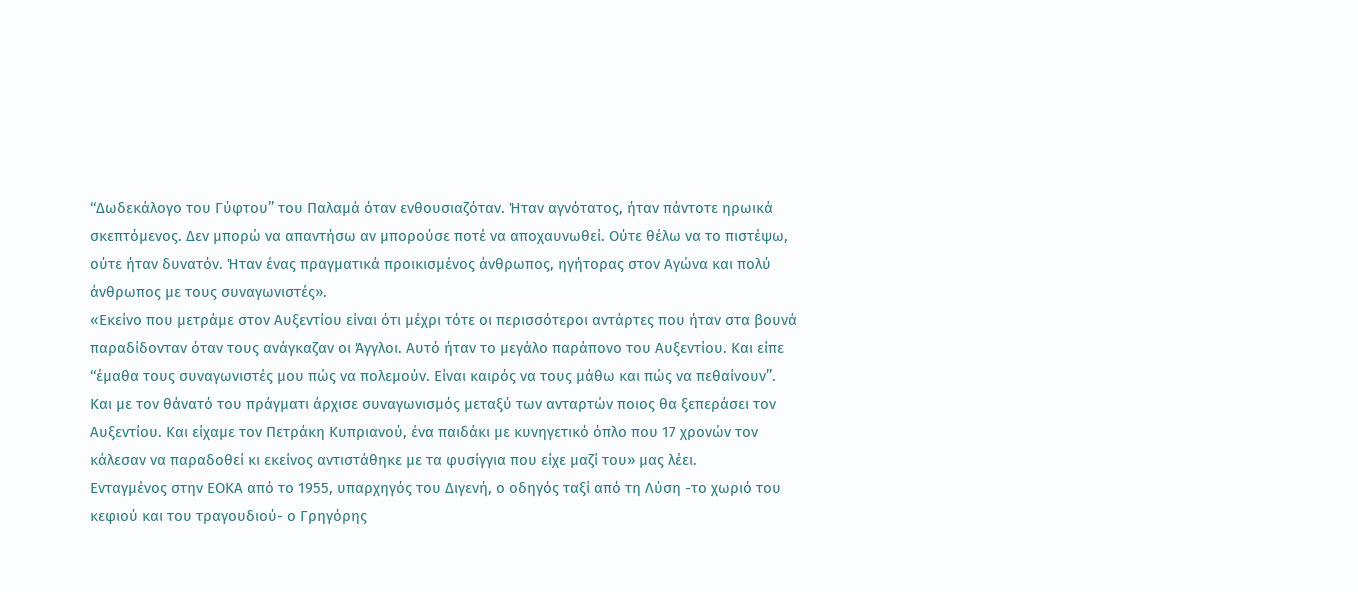‘‘Δωδεκάλογο του Γύφτου’’ του Παλαμά όταν ενθουσιαζόταν. Ήταν αγνότατος, ήταν πάντοτε ηρωικά σκεπτόμενος. Δεν μπορώ να απαντήσω αν μπορούσε ποτέ να αποχαυνωθεί. Ούτε θέλω να το πιστέψω, ούτε ήταν δυνατόν. Ήταν ένας πραγματικά προικισμένος άνθρωπος, ηγήτορας στον Αγώνα και πολύ άνθρωπος με τους συναγωνιστές».
«Εκείνο που μετράμε στον Αυξεντίου είναι ότι μέχρι τότε οι περισσότεροι αντάρτες που ήταν στα βουνά παραδίδονταν όταν τους ανάγκαζαν οι Άγγλοι. Αυτό ήταν το μεγάλο παράπονο του Αυξεντίου. Και είπε ‘‘έμαθα τους συναγωνιστές μου πώς να πολεμούν. Είναι καιρός να τους μάθω και πώς να πεθαίνουν’’. Και με τον θάνατό του πράγματι άρχισε συναγωνισμός μεταξύ των ανταρτών ποιος θα ξεπεράσει τον Αυξεντίου. Και είχαμε τον Πετράκη Κυπριανού, ένα παιδάκι με κυνηγετικό όπλο που 17 χρονών τον κάλεσαν να παραδοθεί κι εκείνος αντιστάθηκε με τα φυσίγγια που είχε μαζί του» μας λέει.
Ενταγμένος στην ΕΟΚΑ από το 1955, υπαρχηγός του Διγενή, ο οδηγός ταξί από τη Λύση -το χωριό του κεφιού και του τραγουδιού- ο Γρηγόρης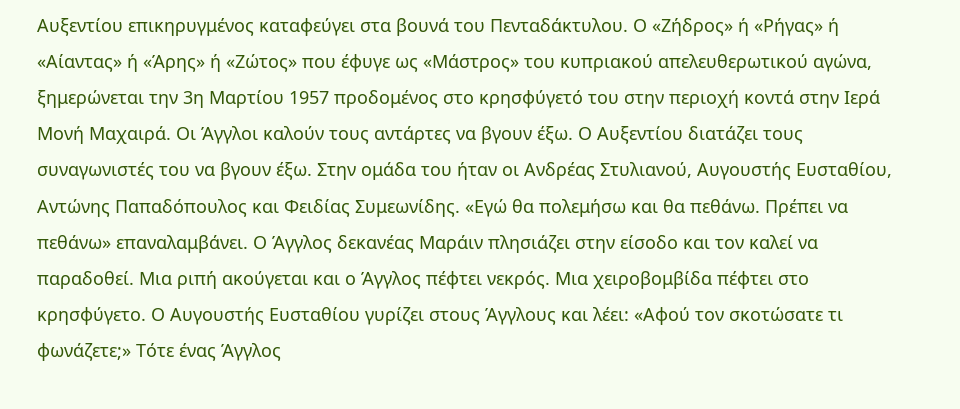Αυξεντίου επικηρυγμένος καταφεύγει στα βουνά του Πενταδάκτυλου. Ο «Ζήδρος» ή «Ρήγας» ή «Αίαντας» ή «Άρης» ή «Ζώτος» που έφυγε ως «Μάστρος» του κυπριακού απελευθερωτικού αγώνα, ξημερώνεται την 3η Μαρτίου 1957 προδομένος στο κρησφύγετό του στην περιοχή κοντά στην Ιερά Μονή Μαχαιρά. Οι Άγγλοι καλούν τους αντάρτες να βγουν έξω. Ο Αυξεντίου διατάζει τους συναγωνιστές του να βγουν έξω. Στην ομάδα του ήταν οι Ανδρέας Στυλιανού, Αυγουστής Ευσταθίου, Αντώνης Παπαδόπουλος και Φειδίας Συμεωνίδης. «Εγώ θα πολεμήσω και θα πεθάνω. Πρέπει να πεθάνω» επαναλαμβάνει. Ο Άγγλος δεκανέας Μαράιν πλησιάζει στην είσοδο και τον καλεί να παραδοθεί. Μια ριπή ακούγεται και ο Άγγλος πέφτει νεκρός. Μια χειροβομβίδα πέφτει στο κρησφύγετο. Ο Αυγουστής Ευσταθίου γυρίζει στους Άγγλους και λέει: «Αφού τον σκοτώσατε τι φωνάζετε;» Τότε ένας Άγγλος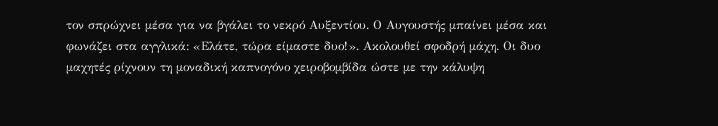τον σπρώχνει μέσα για να βγάλει το νεκρό Αυξεντίου. Ο Αυγουστής μπαίνει μέσα και φωνάζει στα αγγλικά: «Ελάτε, τώρα είμαστε δυο!». Ακολουθεί σφοδρή μάχη. Οι δυο μαχητές ρίχνουν τη μοναδική καπνογόνο χειροβομβίδα ώστε με την κάλυψη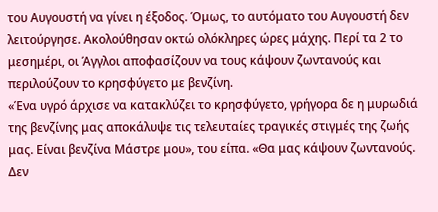του Αυγουστή να γίνει η έξοδος. Όμως, το αυτόματο του Αυγουστή δεν λειτούργησε. Ακολούθησαν οκτώ ολόκληρες ώρες μάχης. Περί τα 2 το μεσημέρι, οι Άγγλοι αποφασίζουν να τους κάψουν ζωντανούς και περιλούζουν το κρησφύγετο με βενζίνη.
«Ένα υγρό άρχισε να κατακλύζει το κρησφύγετο, γρήγορα δε η μυρωδιά της βενζίνης μας αποκάλυψε τις τελευταίες τραγικές στιγμές της ζωής μας. Είναι βενζίνα Μάστρε μου», του είπα. «Θα μας κάψουν ζωντανούς. Δεν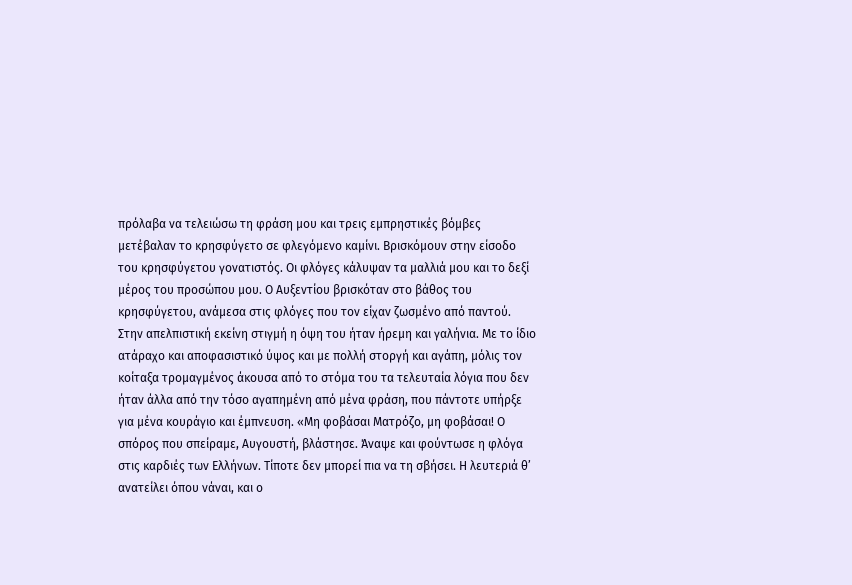πρόλαβα να τελειώσω τη φράση μου και τρεις εμπρηστικές βόμβες μετέβαλαν το κρησφύγετο σε φλεγόμενο καμίνι. Βρισκόμουν στην είσοδο του κρησφύγετου γονατιστός. Οι φλόγες κάλυψαν τα μαλλιά μου και το δεξί μέρος του προσώπου μου. Ο Αυξεντίου βρισκόταν στο βάθος του κρησφύγετου, ανάμεσα στις φλόγες που τον είχαν ζωσμένο από παντού. Στην απελπιστική εκείνη στιγμή η όψη του ήταν ήρεμη και γαλήνια. Με το ίδιο ατάραχο και αποφασιστικό ύψος και με πολλή στοργή και αγάπη, μόλις τον κοίταξα τρομαγμένος άκουσα από το στόμα του τα τελευταία λόγια που δεν ήταν άλλα από την τόσο αγαπημένη από μένα φράση, που πάντοτε υπήρξε για μένα κουράγιο και έμπνευση. «Μη φοβάσαι Ματρόζο, μη φοβάσαι! Ο σπόρος που σπείραμε, Αυγουστή, βλάστησε. Άναψε και φούντωσε η φλόγα στις καρδιές των Ελλήνων. Τίποτε δεν μπορεί πια να τη σβήσει. Η λευτεριά θ’ ανατείλει όπου νάναι, και ο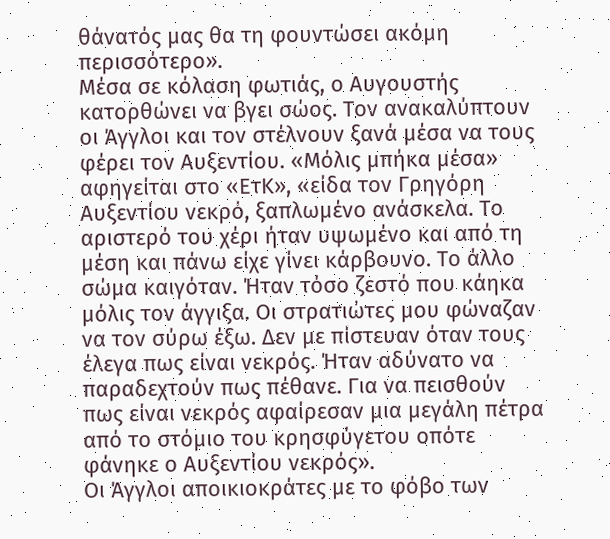θάνατός μας θα τη φουντώσει ακόμη περισσότερο».
Μέσα σε κόλαση φωτιάς, ο Αυγουστής κατορθώνει να βγει σώος. Τον ανακαλύπτουν οι Άγγλοι και τον στέλνουν ξανά μέσα να τους φέρει τον Αυξεντίου. «Μόλις μπήκα μέσα» αφηγείται στο «ΕτΚ», «είδα τον Γρηγόρη Αυξεντίου νεκρό, ξαπλωμένο ανάσκελα. Το αριστερό του χέρι ήταν υψωμένο και από τη μέση και πάνω είχε γίνει κάρβουνο. Το άλλο σώμα καιγόταν. Ήταν τόσο ζεστό που κάηκα μόλις τον άγγιξα. Οι στρατιώτες μου φώναζαν να τον σύρω έξω. Δεν με πίστευαν όταν τους έλεγα πως είναι νεκρός. Ήταν αδύνατο να παραδεχτούν πως πέθανε. Για να πεισθούν πως είναι νεκρός αφαίρεσαν μια μεγάλη πέτρα από το στόμιο του κρησφύγετου οπότε φάνηκε ο Αυξεντίου νεκρός».
Οι Άγγλοι αποικιοκράτες με το φόβο των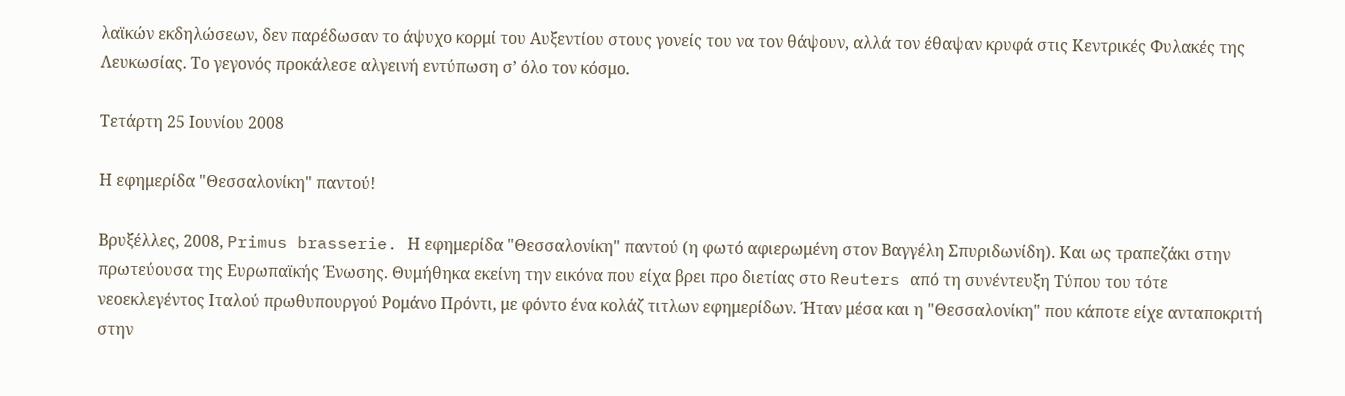λαϊκών εκδηλώσεων, δεν παρέδωσαν το άψυχο κορμί του Αυξεντίου στους γονείς του να τον θάψουν, αλλά τον έθαψαν κρυφά στις Κεντρικές Φυλακές της Λευκωσίας. Το γεγονός προκάλεσε αλγεινή εντύπωση σ’ όλο τον κόσμο.

Τετάρτη 25 Ιουνίου 2008

Η εφημερίδα "Θεσσαλονίκη" παντού!

Βρυξέλλες, 2008, Primus brasserie. Η εφημερίδα "Θεσσαλονίκη" παντού (η φωτό αφιερωμένη στον Βαγγέλη Σπυριδωνίδη). Και ως τραπεζάκι στην πρωτεύουσα της Ευρωπαϊκής Ένωσης. Θυμήθηκα εκείνη την εικόνα που είχα βρει προ διετίας στο Reuters από τη συνέντευξη Τύπου του τότε νεοεκλεγέντος Ιταλού πρωθυπουργού Ρομάνο Πρόντι, με φόντο ένα κολάζ τιτλων εφημερίδων. Ήταν μέσα και η "Θεσσαλονίκη" που κάποτε είχε ανταποκριτή στην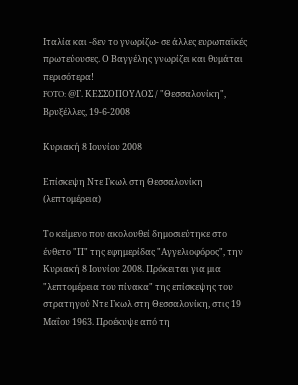Ιταλία και -δεν το γνωρίζω- σε άλλες ευρωπαϊκές πρωτεύουσες. Ο Βαγγέλης γνωρίζει και θυμάται περισότερα!
FOTO: @Γ. ΚΕΣΣΟΠΟΥΛΟΣ / "Θεσσαλονίκη", Βρυξέλλες, 19-6-2008

Κυριακή 8 Ιουνίου 2008

Επίσκεψη Ντε Γκωλ στη Θεσσαλονίκη (λεπτομέρεια)

Το κείμενο που ακολουθεί δημοσιεύτηκε στο ένθετο "Π" της εφημερίδας "Αγγελιοφόρος", την Κυριακή 8 Ιουνίου 2008. Πρόκειται για μια "λεπτομέρεια του πίνακα" της επίσκεψης του στρατηγού Ντε Γκωλ στη Θεσσαλονίκη, στις 19 Μαΐου 1963. Προέκυψε από τη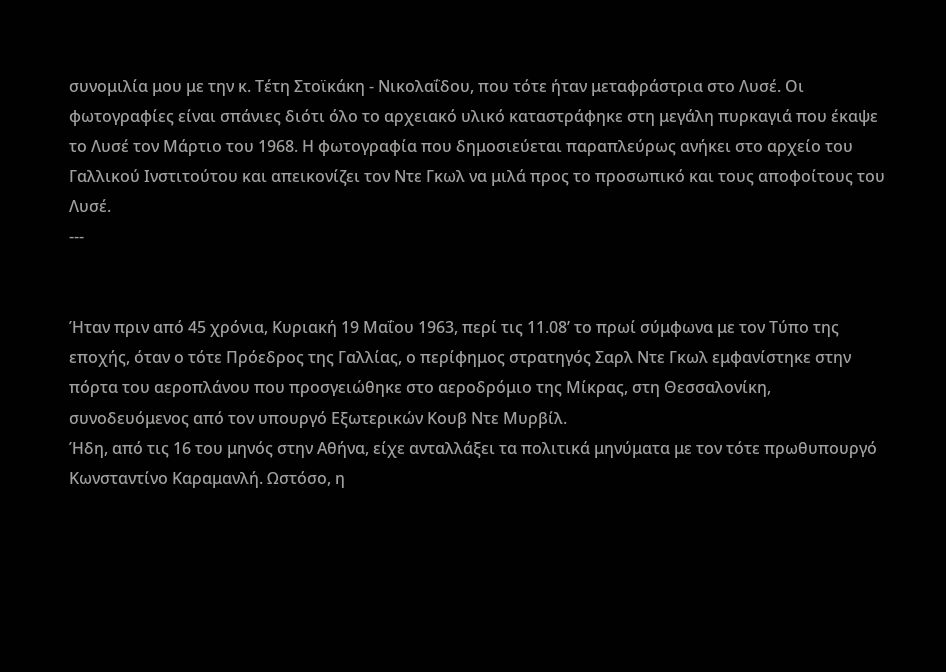συνομιλία μου με την κ. Τέτη Στοϊκάκη - Νικολαΐδου, που τότε ήταν μεταφράστρια στο Λυσέ. Οι φωτογραφίες είναι σπάνιες διότι όλο το αρχειακό υλικό καταστράφηκε στη μεγάλη πυρκαγιά που έκαψε το Λυσέ τον Μάρτιο του 1968. Η φωτογραφία που δημοσιεύεται παραπλεύρως ανήκει στο αρχείο του Γαλλικού Ινστιτούτου και απεικονίζει τον Ντε Γκωλ να μιλά προς το προσωπικό και τους αποφοίτους του Λυσέ.
---


Ήταν πριν από 45 χρόνια, Κυριακή 19 Μαΐου 1963, περί τις 11.08’ το πρωί σύμφωνα με τον Τύπο της εποχής, όταν ο τότε Πρόεδρος της Γαλλίας, ο περίφημος στρατηγός Σαρλ Ντε Γκωλ εμφανίστηκε στην πόρτα του αεροπλάνου που προσγειώθηκε στο αεροδρόμιο της Μίκρας, στη Θεσσαλονίκη, συνοδευόμενος από τον υπουργό Εξωτερικών Κουβ Ντε Μυρβίλ.
Ήδη, από τις 16 του μηνός στην Αθήνα, είχε ανταλλάξει τα πολιτικά μηνύματα με τον τότε πρωθυπουργό Κωνσταντίνο Καραμανλή. Ωστόσο, η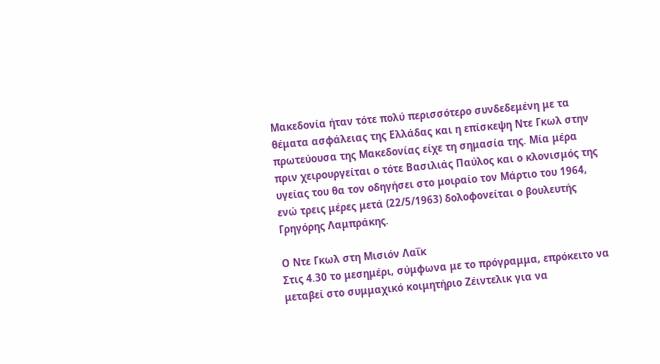Μακεδονία ήταν τότε πολύ περισσότερο συνδεδεμένη με τα θέματα ασφάλειας της Ελλάδας και η επίσκεψη Ντε Γκωλ στην πρωτεύουσα της Μακεδονίας είχε τη σημασία της. Μία μέρα πριν χειρουργείται ο τότε Βασιλιάς Παύλος και ο κλονισμός της υγείας του θα τον οδηγήσει στο μοιραίο τον Μάρτιο του 1964, ενώ τρεις μέρες μετά (22/5/1963) δολοφονείται ο βουλευτής Γρηγόρης Λαμπράκης.

Ο Ντε Γκωλ στη Μισιόν Λαΐκ
Στις 4.30 το μεσημέρι, σύμφωνα με το πρόγραμμα, επρόκειτο να μεταβεί στο συμμαχικό κοιμητήριο Ζέιντελικ για να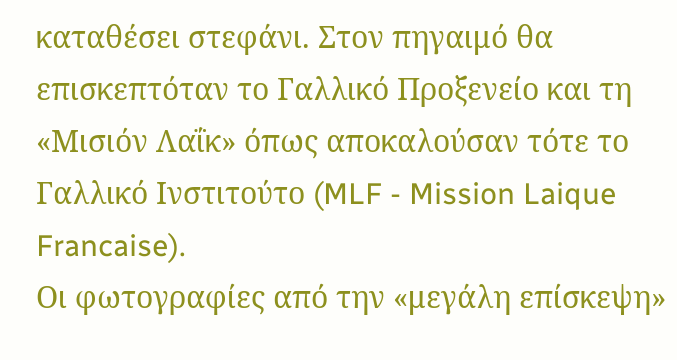καταθέσει στεφάνι. Στον πηγαιμό θα επισκεπτόταν το Γαλλικό Προξενείο και τη «Μισιόν Λαΐκ» όπως αποκαλούσαν τότε το Γαλλικό Ινστιτούτο (MLF - Mission Laique Francaise).
Οι φωτογραφίες από την «μεγάλη επίσκεψη»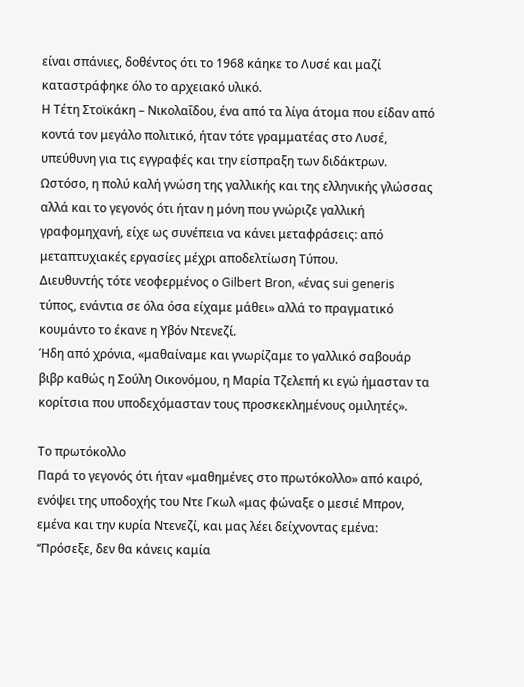είναι σπάνιες, δοθέντος ότι το 1968 κάηκε το Λυσέ και μαζί καταστράφηκε όλο το αρχειακό υλικό.
Η Τέτη Στοϊκάκη – Νικολαΐδου, ένα από τα λίγα άτομα που είδαν από κοντά τον μεγάλο πολιτικό, ήταν τότε γραμματέας στο Λυσέ, υπεύθυνη για τις εγγραφές και την είσπραξη των διδάκτρων. Ωστόσο, η πολύ καλή γνώση της γαλλικής και της ελληνικής γλώσσας αλλά και το γεγονός ότι ήταν η μόνη που γνώριζε γαλλική γραφομηχανή, είχε ως συνέπεια να κάνει μεταφράσεις: από μεταπτυχιακές εργασίες μέχρι αποδελτίωση Τύπου.
Διευθυντής τότε νεοφερμένος ο Gilbert Bron, «ένας sui generis τύπος, ενάντια σε όλα όσα είχαμε μάθει» αλλά το πραγματικό κουμάντο το έκανε η Υβόν Ντενεζί.
Ήδη από χρόνια, «μαθαίναμε και γνωρίζαμε το γαλλικό σαβουάρ βιβρ καθώς η Σούλη Οικονόμου, η Μαρία Τζελεπή κι εγώ ήμασταν τα κορίτσια που υποδεχόμασταν τους προσκεκλημένους ομιλητές».

Το πρωτόκολλο
Παρά το γεγονός ότι ήταν «μαθημένες στο πρωτόκολλο» από καιρό, ενόψει της υποδοχής του Ντε Γκωλ «μας φώναξε ο μεσιέ Μπρον, εμένα και την κυρία Ντενεζί, και μας λέει δείχνοντας εμένα: ‘‘Πρόσεξε, δεν θα κάνεις καμία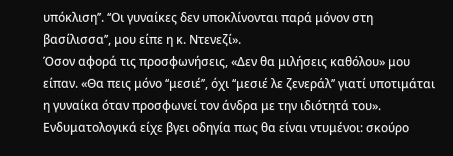υπόκλιση’’. ‘‘Οι γυναίκες δεν υποκλίνονται παρά μόνον στη βασίλισσα’’, μου είπε η κ. Ντενεζί».
Όσον αφορά τις προσφωνήσεις, «Δεν θα μιλήσεις καθόλου» μου είπαν. «Θα πεις μόνο ‘‘μεσιέ’’, όχι ‘‘μεσιέ λε ζενεράλ’’ γιατί υποτιμάται η γυναίκα όταν προσφωνεί τον άνδρα με την ιδιότητά του». Ενδυματολογικά είχε βγει οδηγία πως θα είναι ντυμένοι: σκούρο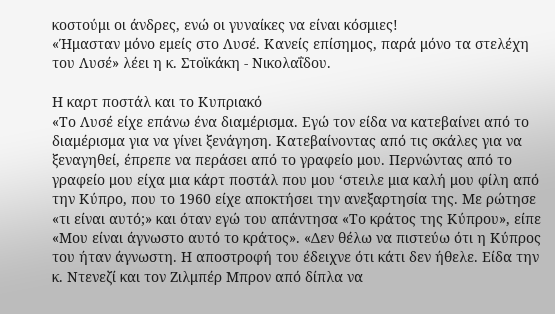κοστούμι οι άνδρες, ενώ οι γυναίκες να είναι κόσμιες!
«Ήμασταν μόνο εμείς στο Λυσέ. Κανείς επίσημος, παρά μόνο τα στελέχη του Λυσέ» λέει η κ. Στοϊκάκη - Νικολαΐδου.

Η καρτ ποστάλ και το Κυπριακό
«Το Λυσέ είχε επάνω ένα διαμέρισμα. Εγώ τον είδα να κατεβαίνει από το διαμέρισμα για να γίνει ξενάγηση. Κατεβαίνοντας από τις σκάλες για να ξεναγηθεί, έπρεπε να περάσει από το γραφείο μου. Περνώντας από το γραφείο μου είχα μια κάρτ ποστάλ που μου ‘στειλε μια καλή μου φίλη από την Κύπρο, που το 1960 είχε αποκτήσει την ανεξαρτησία της. Με ρώτησε «τι είναι αυτό;» και όταν εγώ του απάντησα «Το κράτος της Κύπρου», είπε «Μου είναι άγνωστο αυτό το κράτος». «Δεν θέλω να πιστεύω ότι η Κύπρος του ήταν άγνωστη. Η αποστροφή του έδειχνε ότι κάτι δεν ήθελε. Είδα την κ. Ντενεζί και τον Ζιλμπέρ Μπρον από δίπλα να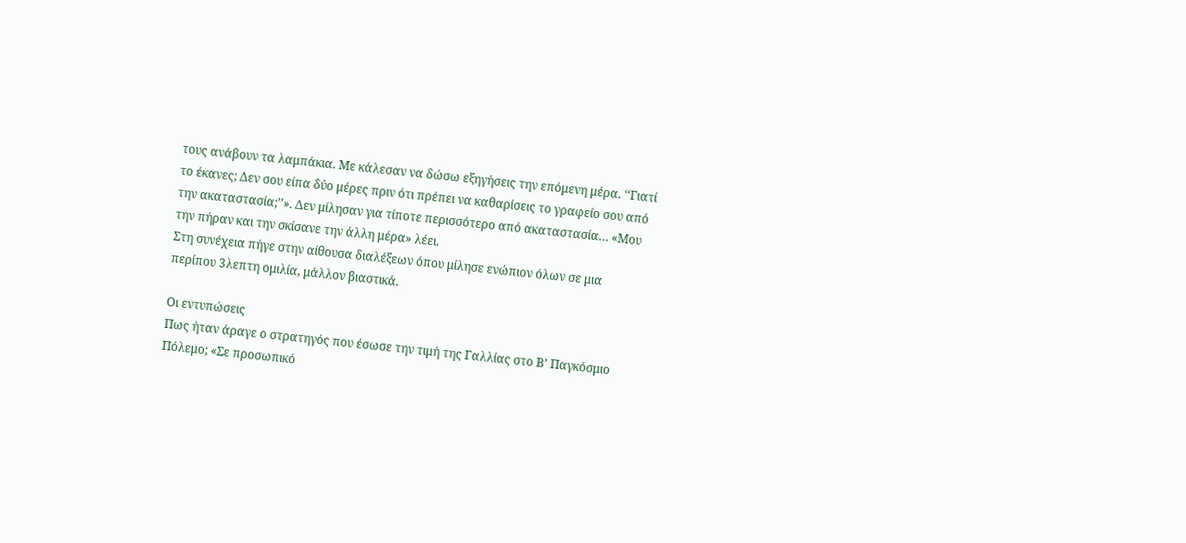τους ανάβουν τα λαμπάκια. Με κάλεσαν να δώσω εξηγήσεις την επόμενη μέρα. ‘‘Γιατί το έκανες; Δεν σου είπα δύο μέρες πριν ότι πρέπει να καθαρίσεις το γραφείο σου από την ακαταστασία;’’». Δεν μίλησαν για τίποτε περισσότερο από ακαταστασία… «Μου την πήραν και την σκίσανε την άλλη μέρα» λέει.
Στη συνέχεια πήγε στην αίθουσα διαλέξεων όπου μίλησε ενώπιον όλων σε μια περίπου 3λεπτη ομιλία, μάλλον βιαστικά.

Οι εντυπώσεις
Πως ήταν άραγε ο στρατηγός που έσωσε την τιμή της Γαλλίας στο Β’ Παγκόσμιο Πόλεμο; «Σε προσωπικό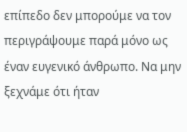επίπεδο δεν μπορούμε να τον περιγράψουμε παρά μόνο ως έναν ευγενικό άνθρωπο. Να μην ξεχνάμε ότι ήταν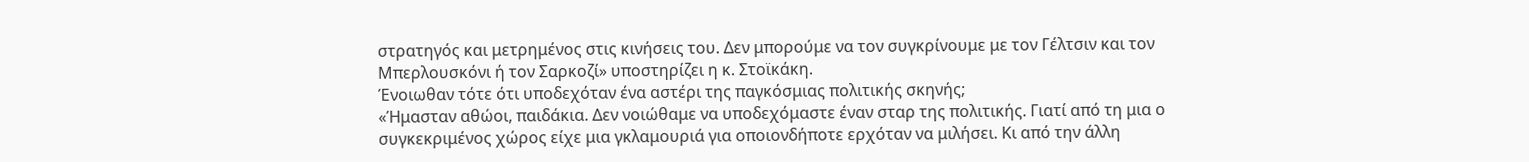στρατηγός και μετρημένος στις κινήσεις του. Δεν μπορούμε να τον συγκρίνουμε με τον Γέλτσιν και τον Μπερλουσκόνι ή τον Σαρκοζί» υποστηρίζει η κ. Στοϊκάκη.
Ένοιωθαν τότε ότι υποδεχόταν ένα αστέρι της παγκόσμιας πολιτικής σκηνής;
«Ήμασταν αθώοι, παιδάκια. Δεν νοιώθαμε να υποδεχόμαστε έναν σταρ της πολιτικής. Γιατί από τη μια ο συγκεκριμένος χώρος είχε μια γκλαμουριά για οποιονδήποτε ερχόταν να μιλήσει. Κι από την άλλη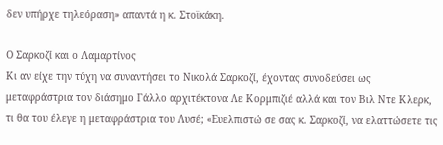δεν υπήρχε τηλεόραση» απαντά η κ. Στοϊκάκη.

Ο Σαρκοζί και ο Λαμαρτίνος
Κι αν είχε την τύχη να συναντήσει το Νικολά Σαρκοζί, έχοντας συνοδεύσει ως μεταφράστρια τον διάσημο Γάλλο αρχιτέκτονα Λε Κορμπιζιέ αλλά και τον Βιλ Ντε Κλερκ, τι θα του έλεγε η μεταφράστρια του Λυσέ; «Ευελπιστώ σε σας κ. Σαρκοζί, να ελαττώσετε τις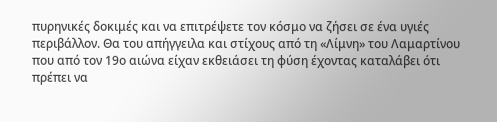πυρηνικές δοκιμές και να επιτρέψετε τον κόσμο να ζήσει σε ένα υγιές περιβάλλον. Θα του απήγγειλα και στίχους από τη «Λίμνη» του Λαμαρτίνου που από τον 19ο αιώνα είχαν εκθειάσει τη φύση έχοντας καταλάβει ότι πρέπει να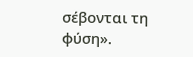σέβονται τη φύση».